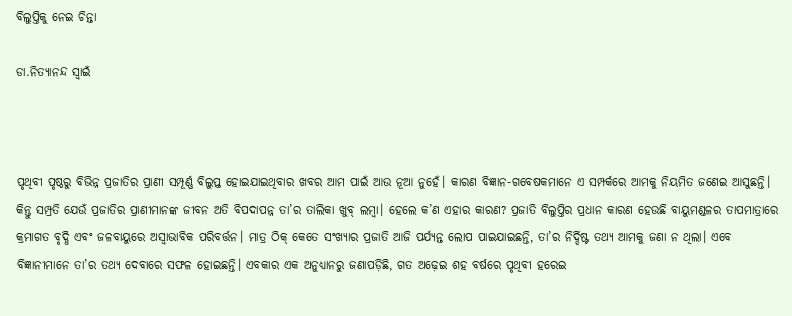ବିଲୁପ୍ତିକୁ ନେଇ ଚିନ୍ତା

ଡା.ନିତ୍ୟାନନ୍ଦ ସ୍ବାଇଁ



ପୃଥିବୀ ପୃଷ୍ଠରୁ ବିଭିନ୍ନ ପ୍ରଜାତିର ପ୍ରାଣୀ ସମ୍ପୂର୍ଣ୍ଣ ବିଲୁପ୍ତ ହୋଇଯାଇଥିବାର ଖବର ଆମ ପାଇଁ ଆଉ ନୂଆ ନୁହେଁ। କାରଣ ବିଜ୍ଞାନ-ଗବେଷକମାନେ ଏ ସମ୍ପର୍କରେ ଆମକୁ ନିୟମିତ ଜଣେଇ ଆସୁଛନ୍ତି। କିନ୍ତୁ ସମ୍ପ୍ରତି ଯେଉଁ ପ୍ରଜାତିର ପ୍ରାଣୀମାନଙ୍କ ଜୀବନ ଅତି ବିପଦାପନ୍ନ ତା’ର ତାଲିକା ଖୁବ୍‌ ଲମ୍ବା। ହେଲେ କ’ଣ ଏହାର କାରଣ? ପ୍ରଜାତି ବିଲୁପ୍ତିର ପ୍ରଧାନ କାରଣ ହେଉଛି ବାୟୁମଣ୍ଡଳର ତାପମାତ୍ରାରେ କ୍ରମାଗତ ବୃଦ୍ଧି ଏବଂ ଜଳବାୟୁରେ ଅସ୍ବାଭାବିକ ପରିବର୍ତ୍ତନ। ମାତ୍ର ଠିକ୍‌ କେତେ ସଂଖ୍ୟାର ପ୍ରଜାତି ଆଜି ପର୍ଯ୍ୟନ୍ତ ଲୋପ ପାଇଯାଇଛନ୍ତି, ତା’ର ନିର୍ଦ୍ଦିଷ୍ଟ ତଥ୍ୟ ଆମକୁ ଜଣା ନ ଥିଲା। ଏବେ ବିଜ୍ଞାନୀମାନେ ତା’ର ତଥ୍ୟ ଦେବାରେ ସଫଳ ହୋଇଛନ୍ତି। ଏବକାର ଏକ ଅନୁଧ୍ୟାନରୁ ଜଣାପଡ଼ିଛି, ଗତ ଅଢ଼େଇ ଶହ ବର୍ଷରେ ପୃଥିବୀ ହରେଇ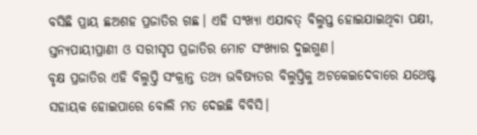ବସିଛି ପ୍ରାୟ ଛଅଶହ ପ୍ରଜାତିର ଗଛ। ଏହି ସଂଖ୍ୟା ଏଯାବତ୍‌ ବିଲୁପ୍ତ ହୋଇଯାଇଥିବା ପକ୍ଷୀ, ସ୍ତନ୍ୟପାୟୀପ୍ରାଣୀ ଓ ସରୀସୃପ ପ୍ରଜାତିର ମୋଟ ସଂଖ୍ୟାର ଦୁଇଗୁଣ।
ବୃକ୍ଷ ପ୍ରଜାତିର ଏହି ବିଲୁପ୍ତି ସଂକ୍ରାନ୍ତ ତଥ୍ୟ ଭବିଷ୍ୟତର ବିଲୁପ୍ତିକୁ ଅଟକେଇଦେବାରେ ଯଥେଷ୍ଟ ସହାୟକ ହୋଇପାରେ ବୋଲି ମତ ଦେଇଛି ବିବିସି।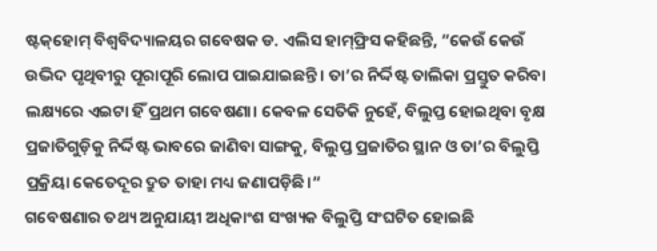ଷ୍ଟକ୍‌ହୋମ୍‌ ବିଶ୍ୱବିଦ୍ୟାଳୟର ଗବେଷକ ଡ. ଏଲିସ ହାମ୍‌ଫ୍ରିସ କହିଛନ୍ତି, ”କେଉଁ କେଉଁ ଉଦ୍ଭିଦ ପୃଥିବୀରୁ ପୂରାପୂରି ଲୋପ ପାଇଯାଇଛନ୍ତି। ତା’ର ନିର୍ଦ୍ଦିଷ୍ଟ ତାଲିକା ପ୍ରସ୍ତୁତ କରିବା ଲକ୍ଷ୍ୟରେ ଏଇଟା ହିଁ ପ୍ରଥମ ଗବେଷଣା। କେବଳ ସେତିକି ନୁହେଁ, ବିଲୁପ୍ତ ହୋଇଥିବା ବୃକ୍ଷ ପ୍ରଜାତିଗୁଡ଼ିକୁ ନିର୍ଦ୍ଦିଷ୍ଟ ଭାବରେ ଜାଣିବା ସାଙ୍ଗକୁ, ବିଲୁପ୍ତ ପ୍ରଜାତିର ସ୍ଥାନ ଓ ତା’ର ବିଲୁପ୍ତି ପ୍ରକ୍ରିୟା କେତେଦୂର ଦ୍ରୁତ ତାହା ମଧ୍ୟ ଜଣାପଡ଼ିଛି।“
ଗବେଷଣାର ତଥ୍ୟ ଅନୁଯାୟୀ ଅଧିକାଂଶ ସଂଖ୍ୟକ ବିଲୁପ୍ତି ସଂଘଟିତ ହୋଇଛି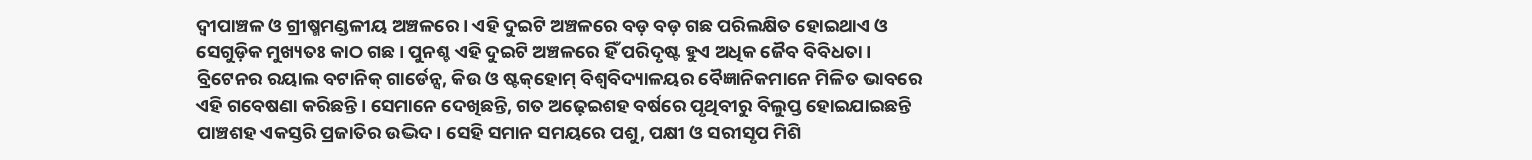ଦ୍ୱୀପାଞ୍ଚଳ ଓ ଗ୍ରୀଷ୍ମମଣ୍ଡଳୀୟ ଅଞ୍ଚଳରେ। ଏହି ଦୁଇଟି ଅଞ୍ଚଳରେ ବଡ଼ ବଡ଼ ଗଛ ପରିଲକ୍ଷିତ ହୋଇଥାଏ ଓ ସେଗୁଡ଼ିକ ମୁଖ୍ୟତଃ କାଠ ଗଛ। ପୁନଶ୍ଚ ଏହି ଦୁଇଟି ଅଞ୍ଚଳରେ ହିଁ ପରିଦୃଷ୍ଟ ହୁଏ ଅଧିକ ଜୈବ ବିବିଧତା। ବ୍ରିଟେନର ରୟାଲ ବଟାନିକ୍‌ ଗାର୍ଡେନ୍ସ, କିଉ ଓ ଷ୍ଟକ୍‌ହୋମ୍‌ ବିଶ୍ୱବିଦ୍ୟାଳୟର ବୈଜ୍ଞାନିକମାନେ ମିଳିତ ଭାବରେ ଏହି ଗବେଷଣା କରିଛନ୍ତି। ସେମାନେ ଦେଖିଛନ୍ତି, ଗତ ଅଢ଼େଇଶହ ବର୍ଷରେ ପୃଥିବୀରୁ ବିଲୁପ୍ତ ହୋଇଯାଇଛନ୍ତି ପାଞ୍ଚଶହ ଏକସ୍ତରି ପ୍ରଜାତିର ଉଦ୍ଭିଦ। ସେହି ସମାନ ସମୟରେ ପଶୁ, ପକ୍ଷୀ ଓ ସରୀସୃପ ମିଶି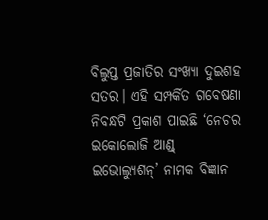ବିଲୁପ୍ତ ପ୍ରଜାତିର ସଂଖ୍ୟା ଦୁଇଶହ ସତର। ଏହି ସମ୍ପର୍କିତ ଗବେଷଣା ନିବନ୍ଧଟି ପ୍ରକାଶ ପାଇଛି ‘ନେଚର ଇକୋଲୋଜି ଆଣ୍ଡ୍‌ ଇଭୋଲ୍ୟୁଶନ୍‌’ ନାମକ ବିଜ୍ଞାନ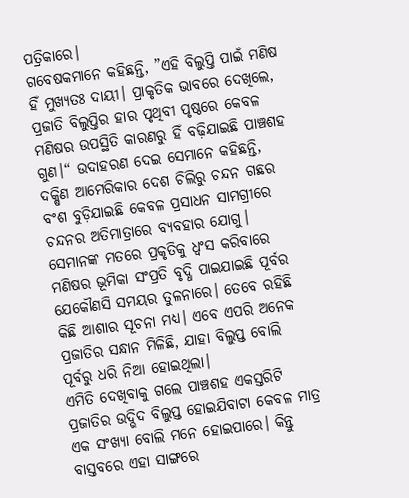ପତ୍ରିକାରେ।
ଗବେଷକମାନେ କହିଛନ୍ତି, ”ଏହି ବିଲୁପ୍ତି ପାଇଁ ମଣିଷ ହିଁ ମୁଖ୍ୟତଃ ଦାୟୀ। ପ୍ରାକୃତିକ ଭାବରେ ଦେଖିଲେ, ପ୍ରଜାତି ବିଲୁପ୍ତିର ହାର ପୃଥିବୀ ପୃଷ୍ଠରେ କେବଳ ମଣିଷର ଉପସ୍ଥିତି କାରଣରୁ ହିଁ ବଢ଼ିଯାଇଛି ପାଞ୍ଚଶହ ଗୁଣ।“ ଉଦାହରଣ ଦେଇ ସେମାନେ କହିଛନ୍ତି, ଦକ୍ଷିଣ ଆମେରିକାର ଦେଶ ଚିଲିରୁ ଚନ୍ଦନ ଗଛର ବଂଶ ବୁଡ଼ିଯାଇଛି କେବଳ ପ୍ରସାଧନ ସାମଗ୍ରୀରେ ଚନ୍ଦନର ଅତିମାତ୍ରାରେ ବ୍ୟବହାର ଯୋଗୁ। ସେମାନଙ୍କ ମତରେ ପ୍ରକୃତିକୁ ଧ୍ୱଂସ କରିବାରେ ମଣିଷର ଭୂମିକା ସଂପ୍ରତି ବୃଦ୍ଧି ପାଇଯାଇଛି ପୂର୍ବର ଯେକୌଣସି ସମୟର ତୁଳନାରେ। ତେବେ ରହିଛି କିଛି ଆଶାର ସୂଚନା ମଧ୍ୟ। ଏବେ ଏପରି ଅନେକ ପ୍ରଜାତିର ସନ୍ଧାନ ମିଳିଛି, ଯାହା ବିଲୁପ୍ତ ବୋଲି ପୂର୍ବରୁ ଧରି ନିଆ ହୋଇଥିଲା।
ଏମିତି ଦେଖିବାକୁ ଗଲେ ପାଞ୍ଚଶହ ଏକସ୍ତରିଟି ପ୍ରଜାତିର ଉଦ୍ଭିଦ ବିଲୁପ୍ତ ହୋଇଯିବାଟା କେବଳ ମାତ୍ର ଏକ ସଂଖ୍ୟା ବୋଲି ମନେ ହୋଇପାରେ। କିନ୍ତୁ ବାସ୍ତବରେ ଏହା ସାଙ୍ଗରେ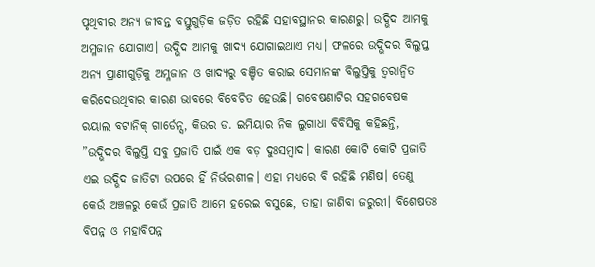ପୃଥିବୀର ଅନ୍ୟ ଜୀବନ୍ତ ବସ୍ତୁଗୁଡ଼ିକ ଜଡ଼ିତ ରହିଛି ସହାବସ୍ଥାନର କାରଣରୁ। ଉଦ୍ଭିଦ ଆମକୁ ଅମ୍ଳଜାନ ଯୋଗାଏ। ଉଦ୍ଭିଦ ଆମକୁ ଖାଦ୍ୟ ଯୋଗାଇଥାଏ ମଧ୍ୟ। ଫଳରେ ଉଦ୍ଭିଦର ବିଲୁପ୍ତ ଅନ୍ୟ ପ୍ରାଣୀଗୁଡ଼ିକୁ ଅମ୍ଳଜାନ ଓ ଖାଦ୍ୟରୁ ବଞ୍ଚିତ କରାଇ ସେମାନଙ୍କ ବିଲୁପ୍ତିକୁ ତ୍ୱରାନ୍ବିତ କରିଦେଉଥିବାର କାରଣ ଭାବରେ ବିବେଚିତ ହେଉଛି। ଗବେଷଣାଟିର ସହଗବେଷକ ରୟାଲ ବଟାନିକ୍‌ ଗାର୍ଡେନ୍ସ, କିଉର ଡ. ଇମିୟାର ନିକ ଲୁଗାଧା ବିବିସିକୁ କହିଛନ୍ତି, ”ଉଦ୍ଭିଦର ବିଲୁପ୍ତି ସବୁ ପ୍ରଜାତି ପାଇଁ ଏକ ବଡ଼ ଦୁଃସମ୍ବାଦ। କାରଣ କୋଟି କୋଟି ପ୍ରଜାତି ଏଇ ଉଦ୍ଭିଦ ଜାତିଟା ଉପରେ ହିଁ ନିର୍ଭରଶୀଳ। ଏହା ମଧ୍ୟରେ ବି ରହିଛି ମଣିଷ। ତେଣୁ କେଉଁ ଅଞ୍ଚଳରୁ କେଉଁ ପ୍ରଜାତି ଆମେ ହରେଇ ବସୁଛେ, ତାହା ଜାଣିବା ଜରୁରୀ। ବିଶେଷତଃ ବିପନ୍ନ ଓ ମହାବିପନ୍ନ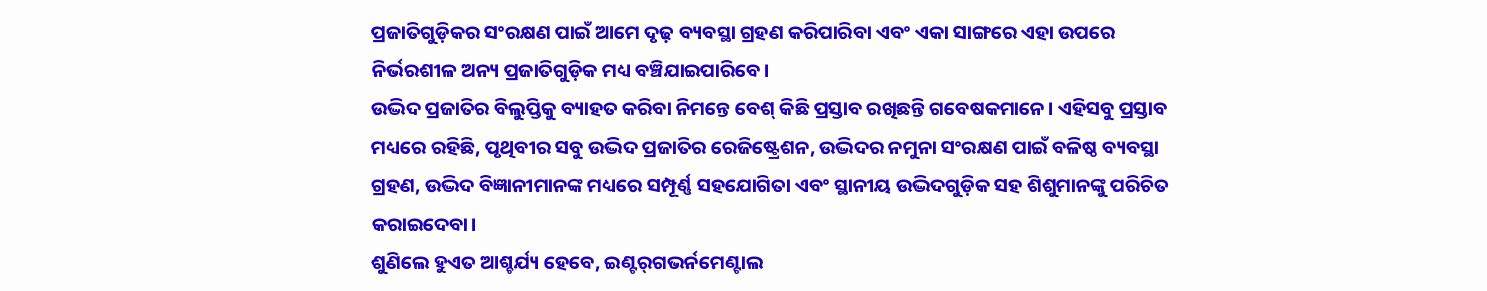ପ୍ରଜାତିଗୁଡ଼ିକର ସଂରକ୍ଷଣ ପାଇଁ ଆମେ ଦୃଢ଼ ବ୍ୟବସ୍ଥା ଗ୍ରହଣ କରିପାରିବା ଏବଂ ଏକା ସାଙ୍ଗରେ ଏହା ଉପରେ ନିର୍ଭରଶୀଳ ଅନ୍ୟ ପ୍ରଜାତିଗୁଡ଼ିକ ମଧ୍ୟ ବଞ୍ଚିଯାଇପାରିବେ।
ଉଦ୍ଭିଦ ପ୍ରଜାତିର ବିଲୁପ୍ତିକୁ ବ୍ୟାହତ କରିବା ନିମନ୍ତେ ବେଶ୍‌ କିଛି ପ୍ରସ୍ତାବ ରଖିଛନ୍ତି ଗବେଷକମାନେ। ଏହିସବୁ ପ୍ରସ୍ତାବ ମଧ୍ୟରେ ରହିଛି, ପୃଥିବୀର ସବୁ ଉଦ୍ଭିଦ ପ୍ରଜାତିର ରେଜିଷ୍ଟ୍ରେଶନ, ଉଦ୍ଭିଦର ନମୁନା ସଂରକ୍ଷଣ ପାଇଁ ବଳିଷ୍ଠ ବ୍ୟବସ୍ଥା ଗ୍ରହଣ, ଉଦ୍ଭିଦ ବିଜ୍ଞାନୀମାନଙ୍କ ମଧ୍ୟରେ ସମ୍ପୂର୍ଣ୍ଣ ସହଯୋଗିତା ଏବଂ ସ୍ଥାନୀୟ ଉଦ୍ଭିଦଗୁଡ଼ିକ ସହ ଶିଶୁମାନଙ୍କୁ ପରିଚିତ କରାଇଦେବା।
ଶୁଣିଲେ ହୁଏତ ଆଶ୍ଚର୍ଯ୍ୟ ହେବେ, ଇଣ୍ଟର୍‌ଗଭର୍ନମେଣ୍ଟାଲ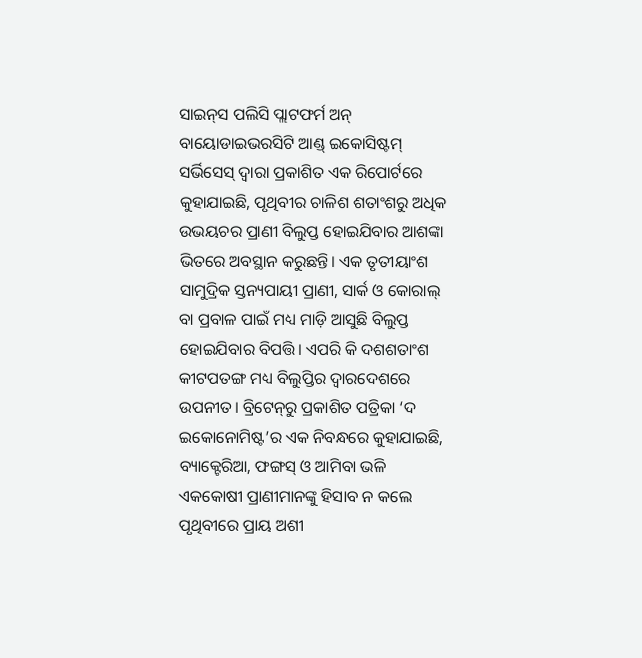ସାଇନ୍‌ସ ପଲିସି ପ୍ଲାଟଫର୍ମ ଅନ୍‌ ବାୟୋଡାଇଭରସିଟି ଆଣ୍ଡ୍‌ ଇକୋସିଷ୍ଟମ୍‌ ସର୍ଭିସେସ୍‌ ଦ୍ୱାରା ପ୍ରକାଶିତ ଏକ ରିପୋର୍ଟରେ କୁହାଯାଇଛି, ପୃଥିବୀର ଚାଳିଶ ଶତାଂଶରୁ ଅଧିକ ଉଭୟଚର ପ୍ରାଣୀ ବିଲୁପ୍ତ ହୋଇଯିବାର ଆଶଙ୍କା ଭିତରେ ଅବସ୍ଥାନ କରୁଛନ୍ତି। ଏକ ତୃତୀୟାଂଶ ସାମୁଦ୍ରିକ ସ୍ତନ୍ୟପାୟୀ ପ୍ରାଣୀ, ସାର୍କ ଓ କୋରାଲ୍‌ ବା ପ୍ରବାଳ ପାଇଁ ମଧ୍ୟ ମାଡ଼ି ଆସୁଛି ବିଲୁପ୍ତ ହୋଇଯିବାର ବିପତ୍ତି। ଏପରି କି ଦଶଶତାଂଶ କୀଟପତଙ୍ଗ ମଧ୍ୟ ବିଲୁପ୍ତିର ଦ୍ୱାରଦେଶରେ ଉପନୀତ। ବ୍ରିଟେନ୍‌ରୁ ପ୍ରକାଶିତ ପତ୍ରିକା ‘ଦ ଇକୋନୋମିଷ୍ଟ’ର ଏକ ନିବନ୍ଧରେ କୁହାଯାଇଛି, ବ୍ୟାକ୍ଟେରିଆ, ଫଙ୍ଗସ୍‌ ଓ ଆମିବା ଭଳି ଏକକୋଷୀ ପ୍ରାଣୀମାନଙ୍କୁ ହିସାବ ନ କଲେ ପୃଥିବୀରେ ପ୍ରାୟ ଅଶୀ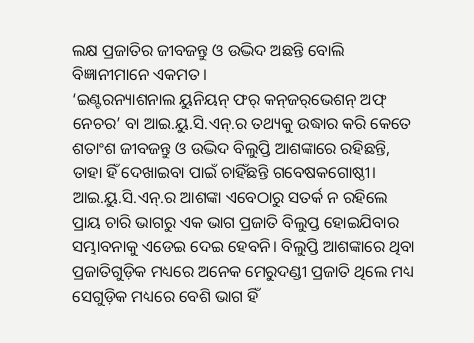ଲକ୍ଷ ପ୍ରଜାତିର ଜୀବଜନ୍ତୁ ଓ ଉଦ୍ଭିଦ ଅଛନ୍ତି ବୋଲି ବିଜ୍ଞାନୀମାନେ ଏକମତ।
‘ଇଣ୍ଟରନ୍ୟାଶନାଲ ୟୁନିୟନ୍‌ ଫର୍‌ କନ୍‌ଜର୍‌ଭେଶନ୍‌ ଅଫ୍‌ ନେଚର’ ବା ଆଇ.ୟୁ.ସି.ଏନ୍‌.ର ତଥ୍ୟକୁ ଉଦ୍ଧାର କରି କେତେ ଶତାଂଶ ଜୀବଜନ୍ତୁ ଓ ଉଦ୍ଭିଦ ବିଲୁପ୍ତି ଆଶଙ୍କାରେ ରହିଛନ୍ତି, ତାହା ହିଁ ଦେଖାଇବା ପାଇଁ ଚାହିଁଛନ୍ତି ଗବେଷକଗୋଷ୍ଠୀ। ଆଇ.ୟୁ.ସି.ଏନ୍‌.ର ଆଶଙ୍କା ଏବେଠାରୁ ସତର୍କ ନ ରହିଲେ ପ୍ରାୟ ଚାରି ଭାଗରୁ ଏକ ଭାଗ ପ୍ରଜାତି ବିଲୁପ୍ତ ହୋଇଯିବାର ସମ୍ଭାବନାକୁ ଏଡେଇ ଦେଇ ହେବନି। ବିଲୁପ୍ତି ଆଶଙ୍କାରେ ଥିବା ପ୍ରଜାତିଗୁଡ଼ିକ ମଧ୍ୟରେ ଅନେକ ମେରୁଦଣ୍ଡୀ ପ୍ରଜାତି ଥିଲେ ମଧ୍ୟ ସେଗୁଡ଼ିକ ମଧ୍ୟରେ ବେଶି ଭାଗ ହିଁ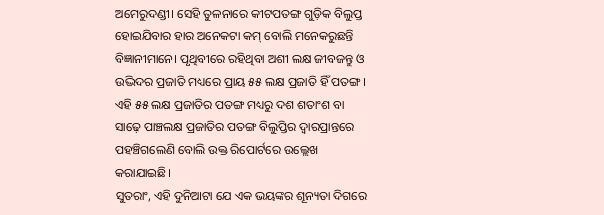ଅମେରୁଦଣ୍ଡୀ। ସେହି ତୁଳନାରେ କୀଟପତଙ୍ଗ ଗୁଡ଼ିକ ବିଲୁପ୍ତ ହୋଇଯିବାର ହାର ଅନେକଟା କମ୍‌ ବୋଲି ମନେକରୁଛନ୍ତି ବିଜ୍ଞାନୀମାନେ। ପୃଥିବୀରେ ରହିଥିବା ଅଶୀ ଲକ୍ଷ ଜୀବଜନ୍ତୁ ଓ ଉଦ୍ଭିଦର ପ୍ରଜାତି ମଧ୍ୟରେ ପ୍ରାୟ ୫୫ ଲକ୍ଷ ପ୍ରଜାତି ହିଁ ପତଙ୍ଗ। ଏହି ୫୫ ଲକ୍ଷ ପ୍ରଜାତିର ପତଙ୍ଗ ମଧ୍ୟରୁ ଦଶ ଶତାଂଶ ବା ସାଢ଼େ ପାଞ୍ଚଲକ୍ଷ ପ୍ରଜାତିର ପତଙ୍ଗ ବିଲୁପ୍ତିର ଦ୍ୱାରପ୍ରାନ୍ତରେ ପହଞ୍ଚିଗଲେଣି ବୋଲି ଉକ୍ତ ରିପୋର୍ଟରେ ଉଲ୍ଲେଖ କରାଯାଇଛି।
ସୁତରାଂ, ଏହି ଦୁନିଆଟା ଯେ ଏକ ଭୟଙ୍କର ଶୂନ୍ୟତା ଦିଗରେ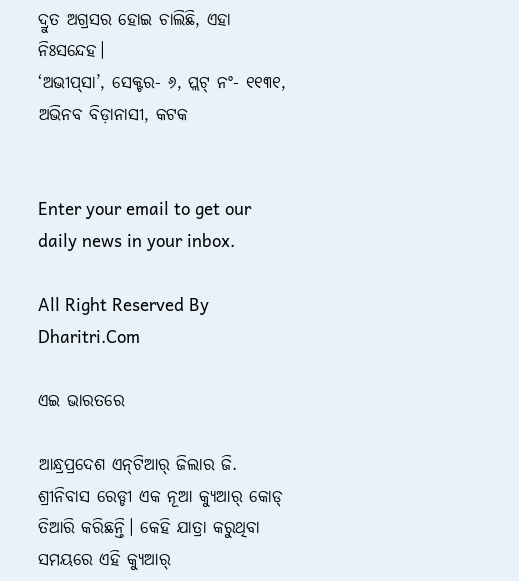ଦ୍ରୁତ ଅଗ୍ରସର ହୋଇ ଚାଲିଛି, ଏହା ନିଃସନ୍ଦେହ।
‘ଅଭୀପ୍‌ସା’, ସେକ୍ଟର- ୬, ପ୍ଲଟ୍‌ ନଂ- ୧୧୩୧, ଅଭିନବ ବିଡ଼ାନାସୀ, କଟକ


Enter your email to get our daily news in your inbox.

All Right Reserved By Dharitri.Com

ଏଇ ଭାରତରେ

ଆନ୍ଧ୍ରପ୍ରଦେଶ ଏନ୍‌ଟିଆର୍‌ ଜିଲାର ଜି. ଶ୍ରୀନିବାସ ରେଡ୍ଡୀ ଏକ ନୂଆ କ୍ୟୁଆର୍‌ କୋଡ୍‌ ତିଆରି କରିଛନ୍ତି। କେହି ଯାତ୍ରା କରୁଥିବା ସମୟରେ ଏହି କ୍ୟୁଆର୍‌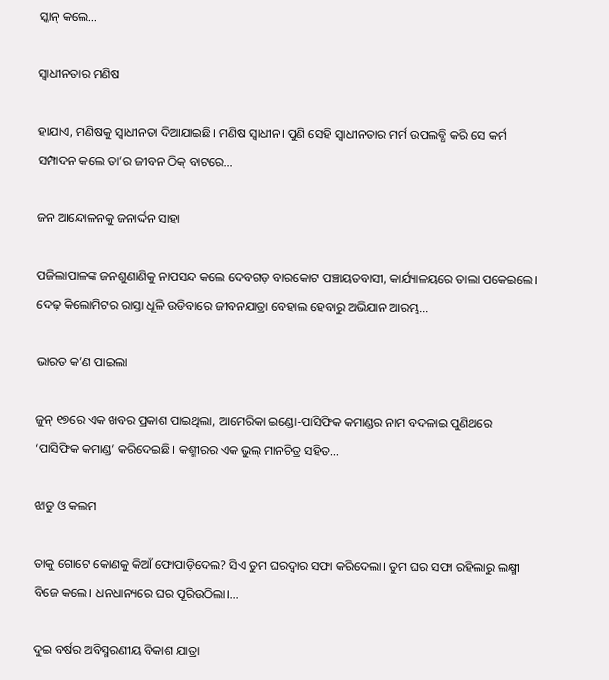ସ୍କାନ୍‌ କଲେ…

ସ୍ବାଧୀନତାର ମଣିଷ

ହାଯାଏ, ମଣିଷକୁ ସ୍ବାଧୀନତା ଦିଆଯାଇଛି। ମଣିଷ ସ୍ବାଧୀନ। ପୁଣି ସେହି ସ୍ବାଧୀନତାର ମର୍ମ ଉପଲବ୍ଧି କରି ସେ କର୍ମ ସମ୍ପାଦନ କଲେ ତା’ର ଜୀବନ ଠିକ୍‌ ବାଟରେ…

ଜନ ଆନ୍ଦୋଳନକୁ ଜନାର୍ଦ୍ଦନ ସାହା

ପଜିଲାପାଳଙ୍କ ଜନଶୁଣାଣିକୁ ନାପସନ୍ଦ କଲେ ଦେବଗଡ଼ ବାରକୋଟ ପଞ୍ଚାୟତବାସୀ, କାର୍ଯ୍ୟାଳୟରେ ତାଲା ପକେଇଲେ। ଦେଢ଼ କିଲୋମିଟର ରାସ୍ତା ଧୂଳି ଉଡିବାରେ ଜୀବନଯାତ୍ରା ବେହାଲ ହେବାରୁ ଅଭିଯାନ ଆରମ୍ଭ…

ଭାରତ କ’ଣ ପାଇଲା

ଜୁନ୍‌ ୧୭ରେ ଏକ ଖବର ପ୍ରକାଶ ପାଇଥିଲା, ଆମେରିକା ଇଣ୍ଡୋ-ପାସିଫିକ କମାଣ୍ଡର ନାମ ବଦଳାଇ ପୁଣିଥରେ ‘ପାସିଫିକ କମାଣ୍ଡ’ କରିଦେଇଛି। କଶ୍ମୀରର ଏକ ଭୁଲ୍‌ ମାନଚିତ୍ର ସହିତ…

ଝାଡୁ ଓ କଲମ

ତାକୁ ଗୋଟେ କୋଣକୁ କିଆଁ ଫୋପାଡ଼ିଦେଲ? ସିଏ ତୁମ ଘରଦ୍ୱାର ସଫା କରିଦେଲା। ତୁମ ଘର ସଫା ରହିଲାରୁ ଲକ୍ଷ୍ମୀ ବିଜେ କଲେ। ଧନଧାନ୍ୟରେ ଘର ପୂରିଉଠିଲା।…

ଦୁଇ ବର୍ଷର ଅବିସ୍ମରଣୀୟ ବିକାଶ ଯାତ୍ରା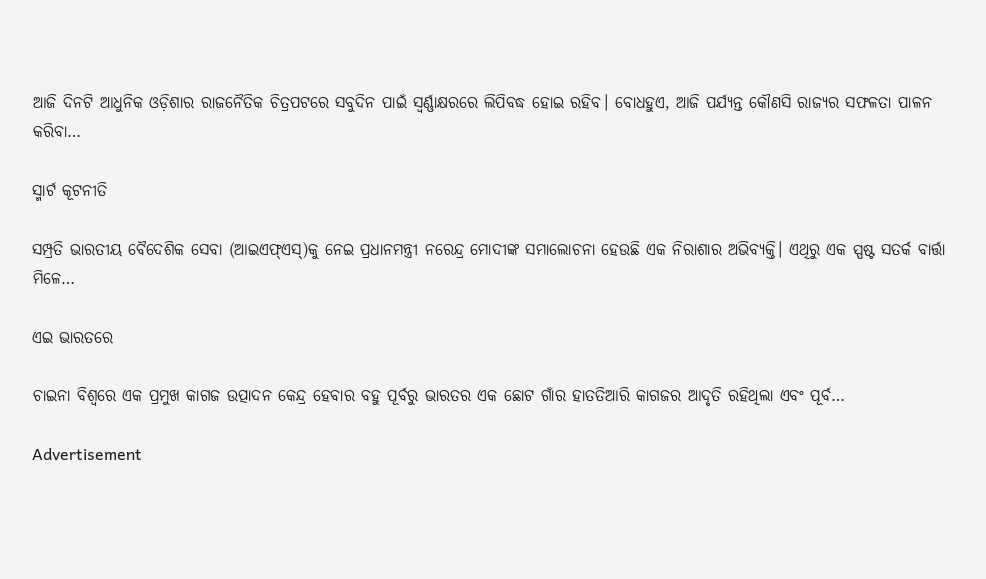ଆଜି ଦିନଟି ଆଧୁନିକ ଓଡ଼ିଶାର ରାଜନୈତିକ ଚିତ୍ରପଟରେ ସବୁଦିନ ପାଇଁ ସ୍ବର୍ଣ୍ଣାକ୍ଷରରେ ଲିପିବଦ୍ଧ ହୋଇ ରହିବ। ବୋଧହୁଏ, ଆଜି ପର୍ଯ୍ୟନ୍ତ କୌଣସି ରାଜ୍ୟର ସଫଳତା ପାଳନ କରିବା…

ସ୍ମାର୍ଟ କୂଟନୀତି

ସମ୍ପ୍ରତି ଭାରତୀୟ ବୈଦେଶିକ ସେବା (ଆଇଏଫ୍‌ଏସ୍‌)କୁ ନେଇ ପ୍ରଧାନମନ୍ତ୍ରୀ ନରେନ୍ଦ୍ର ମୋଦୀଙ୍କ ସମାଲୋଚନା ହେଉଛି ଏକ ନିରାଶାର ଅଭିବ୍ୟକ୍ତି। ଏଥିରୁ ଏକ ସ୍ପଷ୍ଟ ସତର୍କ ବାର୍ତ୍ତା ମିଳେ…

ଏଇ ଭାରତରେ

ଚାଇନା ବିଶ୍ୱରେ ଏକ ପ୍ରମୁଖ କାଗଜ ଉତ୍ପାଦନ କେନ୍ଦ୍ର ହେବାର ବହୁ ପୂର୍ବରୁ ଭାରତର ଏକ ଛୋଟ ଗାଁର ହାତତିଆରି କାଗଜର ଆଦୃତି ରହିଥିଲା ଏବଂ ପୂର୍ବ…

Advertisement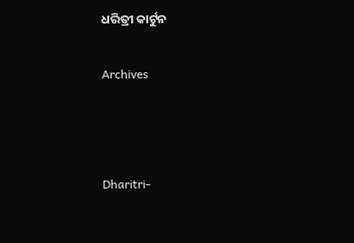ଧରିତ୍ରୀ କାର୍ଟୁନ

Archives



Dharitri-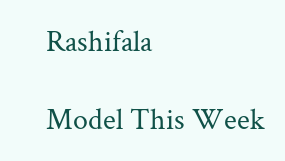Rashifala

Model This Week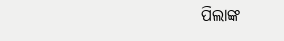ପିଲାଙ୍କ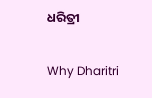ଧରିତ୍ରୀ

Why Dharitri